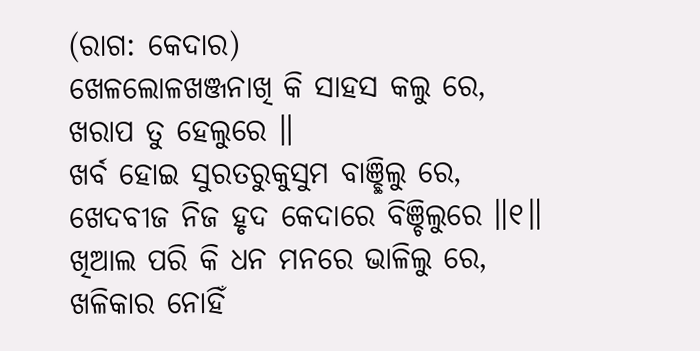(ରାଗ: କେଦାର)
ଖେଳଲୋଳଖଞ୍ଜନାଖି କି ସାହସ କଲୁ ରେ,
ଖରାପ ତୁ ହେଲୁରେ ॥
ଖର୍ବ ହୋଇ ସୁରତରୁକୁସୁମ ବାଞ୍ଛିଲୁ ରେ,
ଖେଦବୀଜ ନିଜ ହୃଦ କେଦାରେ ବିଞ୍ଚିଲୁରେ ॥୧॥
ଖିଆଲ ପରି କି ଧନ ମନରେ ଭାଳିଲୁ ରେ,
ଖଳିକାର ନୋହିଁ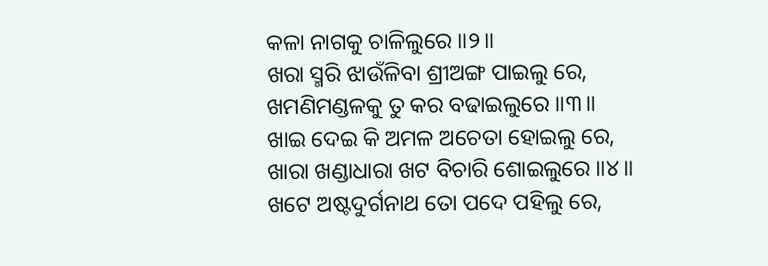କଳା ନାଗକୁ ଚାଳିଲୁରେ ॥୨॥
ଖରା ସ୍ମରି ଝାଉଁଳିବା ଶ୍ରୀଅଙ୍ଗ ପାଇଲୁ ରେ,
ଖମଣିମଣ୍ଡଳକୁ ତୁ କର ବଢାଇଲୁରେ ॥୩॥
ଖାଇ ଦେଇ କି ଅମଳ ଅଚେତା ହୋଇଲୁ ରେ,
ଖାରା ଖଣ୍ଡାଧାରା ଖଟ ବିଚାରି ଶୋଇଲୁରେ ॥୪॥
ଖଟେ ଅଷ୍ଟଦୁର୍ଗନାଥ ତୋ ପଦେ ପହିଲୁ ରେ,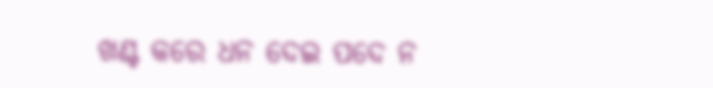ଖଣ୍ଟ କରେ ଧନ ଦେଇ ପଦେ ନ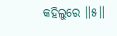କହିଲୁରେ ॥୫॥